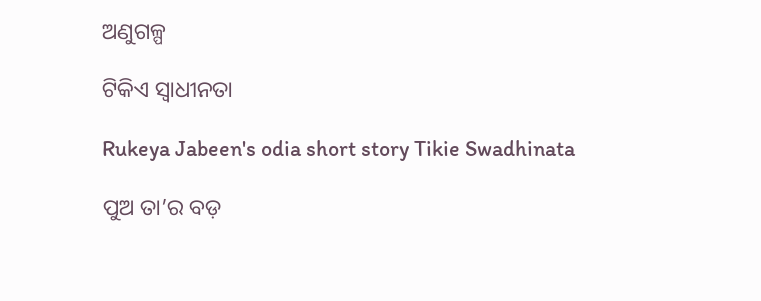ଅଣୁଗଳ୍ପ

ଟିକିଏ ସ୍ୱାଧୀନତା

Rukeya Jabeen's odia short story Tikie Swadhinata

ପୁଅ ତା’ର ବଡ଼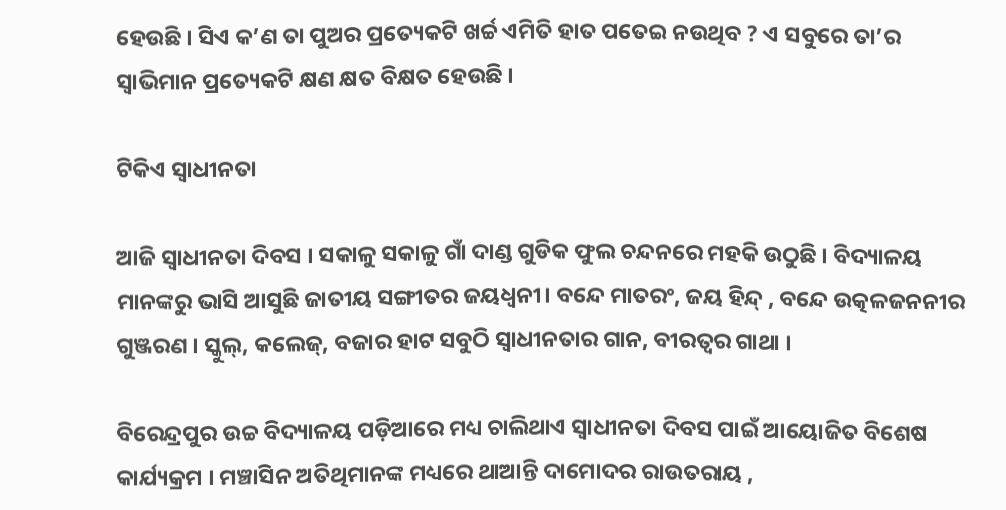ହେଉଛି । ସିଏ କ’ଣ ତା ପୁଅର ପ୍ରତ୍ୟେକଟି ଖର୍ଚ୍ଚ ଏମିତି ହାତ ପତେଇ ନଉଥିବ ? ଏ ସବୁରେ ତା’ର ସ୍ୱାଭିମାନ ପ୍ରତ୍ୟେକଟି କ୍ଷଣ କ୍ଷତ ବିକ୍ଷତ ହେଉଛି ।

ଟିକିଏ ସ୍ୱାଧୀନତା

ଆଜି ସ୍ୱାଧୀନତା ଦିବସ । ସକାଳୁ ସକାଳୁ ଗାଁ ଦାଣ୍ଡ ଗୁଡିକ ଫୁଲ ଚନ୍ଦନରେ ମହକି ଉଠୁଛି । ବିଦ୍ୟାଳୟ ମାନଙ୍କରୁ ଭାସି ଆସୁଛି ଜାତୀୟ ସଙ୍ଗୀତର ଜୟଧ୍ୱନୀ। ବନ୍ଦେ ମାତରଂ, ଜୟ ହିନ୍ଦ୍ , ବନ୍ଦେ ଉତ୍କଳଜନନୀର ଗୁଞ୍ଜରଣ । ସ୍କୁଲ୍‌, କଲେଜ୍‌, ବଜାର ହାଟ ସବୁଠି ସ୍ୱାଧୀନତାର ଗାନ, ବୀରତ୍ୱର ଗାଥା ।

ବିରେନ୍ଦ୍ରପୁର ଉଚ୍ଚ ବିଦ୍ୟାଳୟ ପଡ଼ିଆରେ ମଧ୍ୟ ଚାଲିଥାଏ ସ୍ୱାଧୀନତା ଦିବସ ପାଇଁ ଆୟୋଜିତ ବିଶେଷ କାର୍ଯ୍ୟକ୍ରମ । ମଞ୍ଚାସିନ ଅତିଥିମାନଙ୍କ ମଧ୍ୟରେ ଥାଆନ୍ତି ଦାମୋଦର ରାଉତରାୟ ,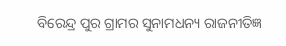ବିରେନ୍ଦ୍ର ପୁର ଗ୍ରାମର ସୁନାମଧନ୍ୟ ରାଜନୀତିଜ୍ଞ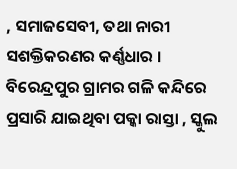, ସମାଜସେବୀ, ତଥା ନାରୀ ସଶକ୍ତିକରଣର କର୍ଣ୍ଣଧାର । ବିରେନ୍ଦ୍ରପୁର ଗ୍ରାମର ଗଳି କନ୍ଦିରେ ପ୍ରସାରି ଯାଇଥିବା ପକ୍କା ରାସ୍ତା , ସ୍କୁଲ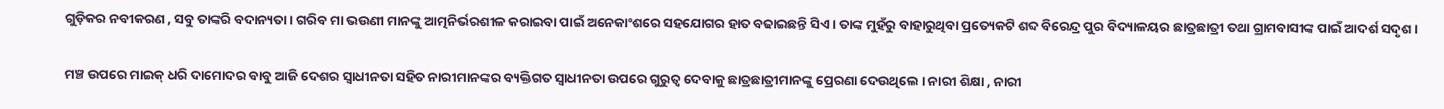ଗୁଡ଼ିକର ନବୀକରଣ , ସବୁ ତାଙ୍କରି ବଦାନ୍ୟତା । ଗରିବ ମା ଭଉଣୀ ମାନଙ୍କୁ ଆତ୍ମନିର୍ଭରଶୀଳ କରାଇବା ପାଇଁ ଅନେକାଂଶରେ ସହଯୋଗର ହାତ ବଢାଇଛନ୍ତି ସିଏ । ତାଙ୍କ ମୁହଁରୁ ବାହାରୁଥିବା ପ୍ରତ୍ୟେକଟି ଶବ୍ଦ ବିରେନ୍ଦ୍ର ପୁର ବିଦ୍ୟାଳୟର ଛାତ୍ରଛାତ୍ରୀ ତଥା ଗ୍ରାମବାସୀଙ୍କ ପାଇଁ ଆଦର୍ଶ ସଦୃଶ ।

ମଞ୍ଚ ଉପରେ ମାଇକ୍ ଧରି ଦାମୋଦର ବାବୁ ଆଜି ଦେଶର ସ୍ୱାଧୀନତା ସହିତ ନାରୀମାନଙ୍କର ବ୍ୟକ୍ତିଗତ ସ୍ୱାଧୀନତା ଉପରେ ଗୁରୁତ୍ବ ଦେବାକୁ ଛାତ୍ରଛାତ୍ରୀମାନଙ୍କୁ ପ୍ରେରଣା ଦେଉଥିଲେ । ନାରୀ ଶିକ୍ଷା , ନାରୀ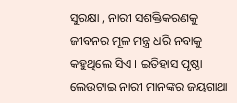ସୁରକ୍ଷା , ନାରୀ ସଶକ୍ତିକରଣକୁ ଜୀବନର ମୂଳ ମନ୍ତ୍ର ଧରି ନବାକୁ କହୁଥିଲେ ସିଏ । ଇତିହାସ ପୃଷ୍ଠା ଲେଉଟାଇ ନାରୀ ମାନଙ୍କର ଜୟଗାଥା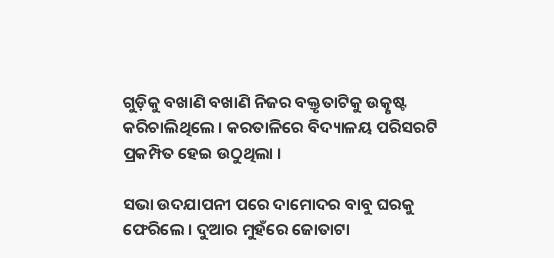ଗୁଡ଼ିକୁ ବଖାଣି ବଖାଣି ନିଜର ବକ୍ତୃତାଟିକୁ ଉତ୍କୃଷ୍ଟ କରିଚାଲିଥିଲେ । କରତାଳିରେ ବିଦ୍ୟାଳୟ ପରିସରଟି ପ୍ରକମ୍ପିତ ହେଇ ଉଠୁଥିଲା ।

ସଭା ଉଦଯାପନୀ ପରେ ଦାମୋଦର ବାବୁ ଘରକୁ ଫେରିଲେ । ଦୁଆର ମୁହଁରେ ଜୋତାଟା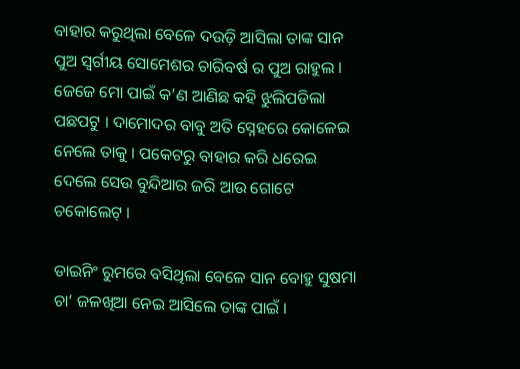ବାହାର କରୁଥିଲା ବେଳେ ଦଉଡ଼ି ଆସିଲା ତାଙ୍କ ସାନ ପୁଅ ସ୍ୱର୍ଗୀୟ ସୋମେଶର ଚାରିବର୍ଷ ର ପୁଅ ରାହୁଲ । ଜେଜେ ମୋ ପାଇଁ କ’ଣ ଆଣିଛ କହି ଝୁଲିପଡିଲା ପଛପଟୁ । ଦାମୋଦର ବାବୁ ଅତି ସ୍ନେହରେ କୋଳେଇ ନେଲେ ତାକୁ । ପକେଟରୁ ବାହାର କରି ଧରେଇ ଦେଲେ ସେଉ ବୁନ୍ଦିଆର ଜରି ଆଉ ଗୋଟେ ଚକୋଲେଟ୍‌ ।

ଡାଇନିଂ ରୁମରେ ବସିଥିଲା ବେଳେ ସାନ ବୋହୁ ସୁଷମା ଚା’ ଜଳଖିଆ ନେଇ ଆସିଲେ ତାଙ୍କ ପାଇଁ ।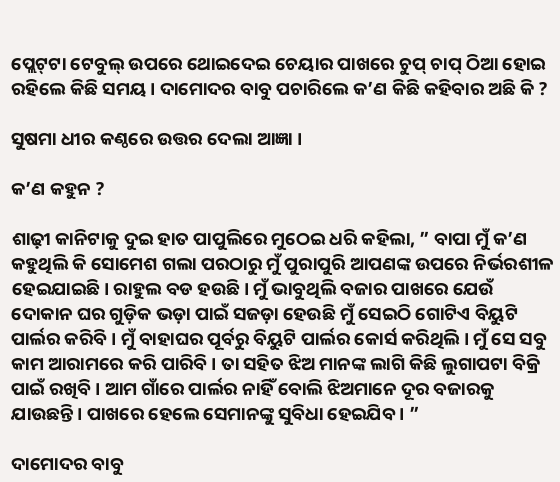ପ୍ଲେଟ୍‌ଟା ଟେବୁଲ୍ ଉପରେ ଥୋଇଦେଇ ଚେୟାର ପାଖରେ ଚୁପ୍ ଚାପ୍ ଠିଆ ହୋଇ ରହିଲେ କିଛି ସମୟ । ଦାମୋଦର ବାବୁ ପଚାରିଲେ କ’ଣ କିଛି କହିବାର ଅଛି କି ?

ସୁଷମା ଧୀର କଣ୍ଠରେ ଉତ୍ତର ଦେଲା ଆଜ୍ଞା ।

କ’ଣ କହୁନ ?

ଶାଢ଼ୀ କାନିଟାକୁ ଦୁଇ ହାତ ପାପୁଲିରେ ମୁଠେଇ ଧରି କହିଲା, ” ବାପା ମୁଁ କ’ଣ କହୁଥିଲି କି ସୋମେଶ ଗଲା ପରଠାରୁ ମୁଁ ପୁରାପୁରି ଆପଣଙ୍କ ଉପରେ ନିର୍ଭରଶୀଳ ହେଇଯାଇଛି। ରାହୁଲ ବଡ ହଉଛି । ମୁଁ ଭାବୁଥିଲି ବଜାର ପାଖରେ ଯେଉଁ ଦୋକାନ ଘର ଗୁଡ଼ିକ ଭଡ଼ା ପାଇଁ ସଜଡ଼ା ହେଉଛି ମୁଁ ସେଇଠି ଗୋଟିଏ ବିୟୁଟି ପାର୍ଲର କରିବି । ମୁଁ ବାହାଘର ପୂର୍ବରୁ ବିୟୁଟି ପାର୍ଲର କୋର୍ସ କରିଥିଲି । ମୁଁ ସେ ସବୁ କାମ ଆରାମରେ କରି ପାରିବି । ତା ସହିତ ଝିଅ ମାନଙ୍କ ଲାଗି କିଛି ଲୁଗାପଟା ବିକ୍ରି ପାଇଁ ରଖିବି । ଆମ ଗାଁରେ ପାର୍ଲର ନାହିଁ ବୋଲି ଝିଅମାନେ ଦୂର ବଜାରକୁ ଯାଉଛନ୍ତି। ପାଖରେ ହେଲେ ସେମାନଙ୍କୁ ସୁବିଧା ହେଇଯିବ । ”

ଦାମୋଦର ବାବୁ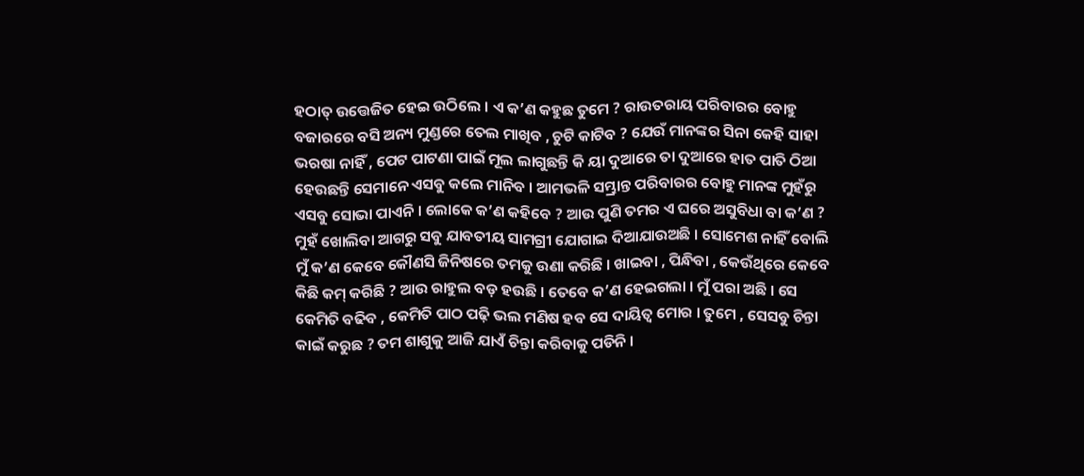ହଠାତ୍ ଉତ୍ତେଜିତ ହେଇ ଉଠିଲେ । ଏ କ’ଣ କହୁଛ ତୁମେ ? ରାଉତରାୟ ପରିବାରର ବୋହୁ ବଜାରରେ ବସି ଅନ୍ୟ ମୁଣ୍ଡରେ ତେଲ ମାଖିବ , ଚୁଟି କାଟିବ ? ଯେଉଁ ମାନଙ୍କର ସିନା କେହି ସାହା ଭରଷା ନାହିଁ , ପେଟ ପାଟଣା ପାଇଁ ମୂଲ ଲାଗୁଛନ୍ତି କି ୟା ଦୁଆରେ ତା ଦୁଆରେ ହାତ ପାତି ଠିଆ ହେଉଛନ୍ତି ସେମାନେ ଏସବୁ କଲେ ମାନିବ । ଆମଭଳି ସମ୍ଭ୍ରାନ୍ତ ପରିବାରର ବୋହୁ ମାନଙ୍କ ମୁହଁରୁ ଏସବୁ ସୋଭା ପାଏନି । ଲୋକେ କ’ଣ କହିବେ ? ଆଉ ପୁଣି ତମର ଏ ଘରେ ଅସୁବିଧା ବା କ’ଣ ? ମୁହଁ ଖୋଲିବା ଆଗରୁ ସବୁ ଯାବତୀୟ ସାମଗ୍ରୀ ଯୋଗାଇ ଦିଆଯାଉଅଛି । ସୋମେଶ ନାହିଁ ବୋଲି ମୁଁ କ’ଣ କେବେ କୌଣସି ଜିନିଷରେ ତମକୁ ଉଣା କରିଛି । ଖାଇବା , ପିନ୍ଧିବା , କେଉଁଥିରେ କେବେ କିଛି କମ୍ କରିଛି ? ଆଉ ରାହୁଲ ବଡ଼ ହଉଛି । ତେବେ କ’ଣ ହେଇଗଲା । ମୁଁ ପରା ଅଛି । ସେ କେମିତି ବଢିବ , କେମିତି ପାଠ ପଢ଼ି ଭଲ ମଣିଷ ହବ ସେ ଦାୟିତ୍ଵ ମୋର । ତୁମେ , ସେସବୁ ଚିନ୍ତା କାଇଁ କରୁଛ ? ତମ ଶାଶୁକୁ ଆଜି ଯାଏଁ ଚିନ୍ତା କରିବାକୁ ପଡିନି ।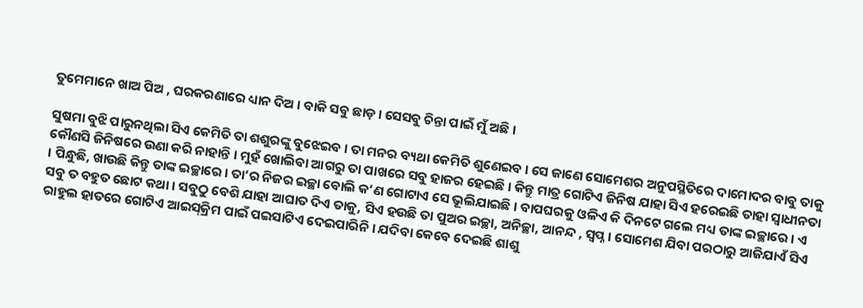ତୁମେମାନେ ଖାଅ ପିଅ , ଘରକରଣାରେ ଧ୍ୟାନ ଦିଅ । ବାକି ସବୁ ଛାଡ଼ । ସେସବୁ ଚିନ୍ତା ପାଇଁ ମୁଁ ଅଛି ।

ସୁଷମା ବୁଝି ପାରୁନଥିଲା ସିଏ କେମିତି ତା ଶଶୁରଙ୍କୁ ବୁଝେଇବ । ତା ମନର ବ୍ୟଥା କେମିତି ଶୁଣେଇବ । ସେ ଜାଣେ ସୋମେଶର ଅନୁପସ୍ଥିତିରେ ଦାମୋଦର ବାବୁ ତାକୁ କୌଣସି ଜିନିଷରେ ଉଣା କରି ନାହାନ୍ତି । ମୁହଁ ଖୋଲିବା ଆଗରୁ ତା ପାଖରେ ସବୁ ହାଜର ହେଇଛି। କିନ୍ତୁ ମାତ୍ର ଗୋଟିଏ ଜିନିଷ ଯାହା ସିଏ ହରେଇଛି ତାହା ସ୍ୱାଧୀନତା । ପିନ୍ଧୁଛି, ଖାଉଛି କିନ୍ତୁ ତାଙ୍କ ଇଚ୍ଛାରେ । ତା’ର ନିଜର ଇଚ୍ଛା ବୋଲି କ’ଣ ଗୋଟାଏ ସେ ଭୂଲିଯାଇଛି । ବାପଘରକୁ ଓଳିଏ କି ଦିନଟେ ଗଲେ ମଧ୍ୟ ତାଙ୍କ ଇଚ୍ଛାରେ । ଏ ସବୁ ତ ବହୁତ ଛୋଟ କଥା । ସବୁଠୁ ବେଶି ଯାହା ଆଘାତ ଦିଏ ତାକୁ, ସିଏ ହଉଛି ତା ପୁଅର ଇଚ୍ଛା, ଅନିଚ୍ଛା, ଆନନ୍ଦ , ସ୍ୱପ୍ନ । ସୋମେଶ ଯିବା ପରଠାରୁ ଆଜିଯାଏଁ ସିଏ ରାହୁଲ ହାତରେ ଗୋଟିଏ ଆଇସ୍‌କ୍ରିମ ପାଇଁ ପଇସାଟିଏ ଦେଇପାରିନି । ଯଦିବା କେବେ ଦେଇଛି ଶାଶୁ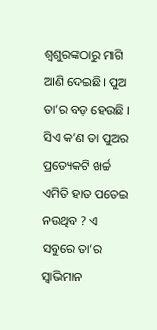ଶ୍ୱଶୁରଙ୍କଠାରୁ ମାଗି ଆଣି ଦେଇଛି। ପୁଅ ତା’ର ବଡ଼ ହେଉଛି । ସିଏ କ’ଣ ତା ପୁଅର ପ୍ରତ୍ୟେକଟି ଖର୍ଚ୍ଚ ଏମିତି ହାତ ପତେଇ ନଉଥିବ ? ଏ ସବୁରେ ତା’ର ସ୍ୱାଭିମାନ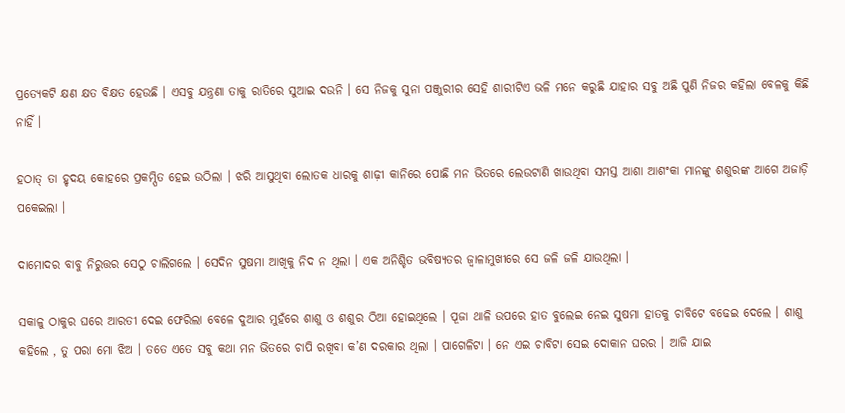ପ୍ରତ୍ୟେକଟି କ୍ଷଣ କ୍ଷତ ବିକ୍ଷତ ହେଉଛି । ଏସବୁ ଯନ୍ତ୍ରଣା ତାକୁ ରାତିରେ ସୁଆଇ ଦଉନି । ସେ ନିଜକୁ ସୁନା ପଞ୍ଜୁରୀର ସେହି ଶାରୀଟିଏ ଭଳି ମନେ କରୁଛି ଯାହାର ସବୁ ଅଛି ପୁଣି ନିଜର କହିଲା ବେଳକୁ କିଛି ନାହିଁ ।

ହଠାତ୍ ତା ହୃଦୟ କୋହରେ ପ୍ରକମ୍ପିତ ହେଇ ଉଠିଲା । ଝରି ଆସୁଥିବା ଲୋତକ ଧାରକୁ ଶାଢ଼ୀ କାନିରେ ପୋଛି ମନ ଭିତରେ ଲେଉଟାଣି ଖାଉଥିବା ସମସ୍ତ ଆଶା ଆଶଂକା ମାନଙ୍କୁ ଶଶୁରଙ୍କ ଆଗେ ଅଜାଡ଼ି ପକେଇଲା ।

ଦାମୋଦର ବାବୁ ନିରୁତ୍ତର ସେଠୁ ଚାଲିଗଲେ । ସେଦିନ ସୁଷମା ଆଖିକୁ ନିଦ ନ ଥିଲା । ଏକ ଅନିଶ୍ଚିତ ଭବିଷ୍ୟତର ଜ୍ୱାଳାମୁଖୀରେ ସେ ଜଳି ଜଳି ଯାଉଥିଲା ।

ସକାଳୁ ଠାକୁର ଘରେ ଆରତୀ ଦେଇ ଫେରିଲା ବେଳେ ଦୁଆର ମୁହଁରେ ଶାଶୁ ଓ ଶଶୁର ଠିଆ ହୋଇଥିଲେ । ପୂଜା ଥାଳି ଉପରେ ହାତ ବୁଲେଇ ନେଇ ସୁଷମା ହାତକୁ ଚାବିଟେ ବଢେଇ ଦେଲେ । ଶାଶୁ କହିଲେ , ତୁ ପରା ମୋ ଝିଅ । ତତେ ଏତେ ସବୁ କଥା ମନ ଭିତରେ ଚାପି ରଖିବା କ’ଣ ଦରକାର ଥିଲା । ପାଗେଳିଟା । ନେ ଏଇ ଚାବିଟା ସେଇ ଦୋକାନ ଘରର । ଆଜି ଯାଇ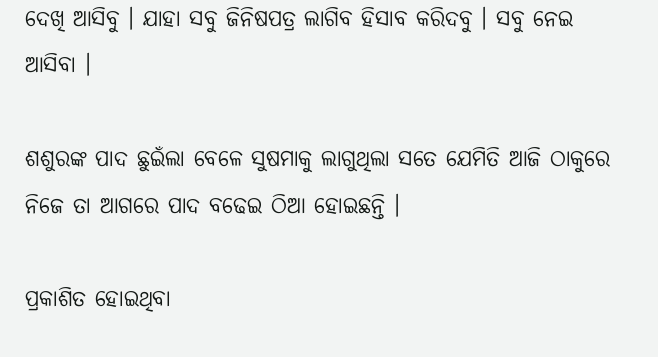ଦେଖି ଆସିବୁ । ଯାହା ସବୁ ଜିନିଷପତ୍ର ଲାଗିବ ହିସାବ କରିଦବୁ । ସବୁ ନେଇ ଆସିବା ।

ଶଶୁରଙ୍କ ପାଦ ଛୁଇଁଲା ବେଳେ ସୁଷମାକୁ ଲାଗୁଥିଲା ସତେ ଯେମିତି ଆଜି ଠାକୁରେ ନିଜେ ତା ଆଗରେ ପାଦ ବଢେଇ ଠିଆ ହୋଇଛନ୍ତି ।

ପ୍ରକାଶିତ ହୋଇଥିବା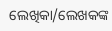ଲେଖିକା/ଲେଖକଙ୍କ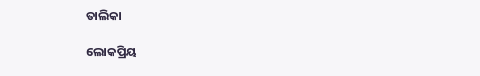ତାଲିକା

ଲୋକପ୍ରିୟ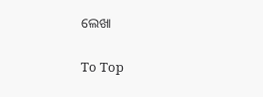ଲେଖା

To Top